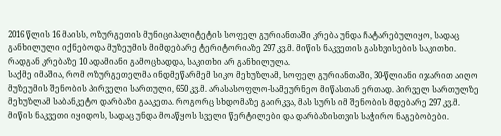2016 წლის 16 მაისს, ოზურგეთის მუნიციპალიტეტის სოფელ გურიანთაში კრება უნდა ჩატარებულიყო, სადაც განხილული იქნებოდა მუზეუმის მიმდებარე ტერიტორიაზე 297 კვ.მ. მიწის ნაკვეთის გასხვისების საკითხი. რადგან კრებაზე 10 ადამიანი გამოცხადდა, საკითხი არ განხილულა.
საქმე იმაშია, რომ ოზურგეთელმა ინდმეწარმემ სიკო მეხუზლამ, სოფელ გურიანთაში, 30-წლიანი იჯარით აიღო მუზეუმის შენობის პირველი სართული, 650 კვ.მ. არასასოფლო-სამეურნეო მიწასთან ერთად. პირველ სართულზე მეხუზლამ საბანკეტო დარბაზი გააკეთა. როგორც სხდომაზე გაირკვა, მას სურს იმ შენობის მდებარე 297 კვ.მ. მიწის ნაკვეთი იყიდოს, სადაც უნდა მოაწყოს სველი წერტილები და დარბაზისთვის საჭირო ნაგებობები.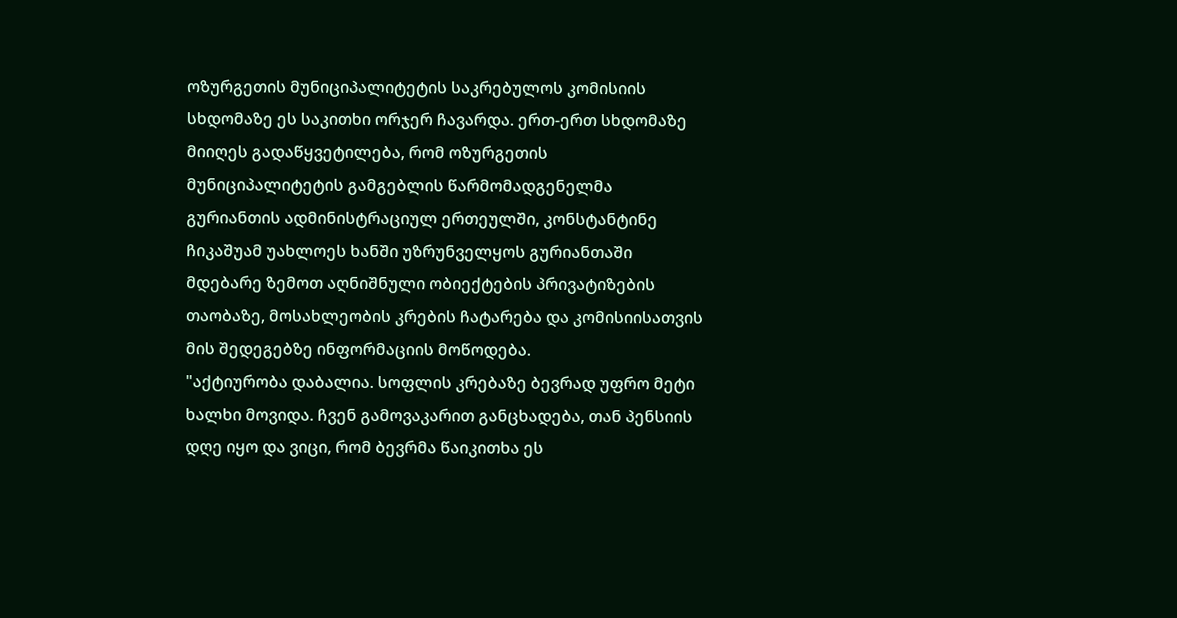ოზურგეთის მუნიციპალიტეტის საკრებულოს კომისიის სხდომაზე ეს საკითხი ორჯერ ჩავარდა. ერთ-ერთ სხდომაზე მიიღეს გადაწყვეტილება, რომ ოზურგეთის მუნიციპალიტეტის გამგებლის წარმომადგენელმა გურიანთის ადმინისტრაციულ ერთეულში, კონსტანტინე ჩიკაშუამ უახლოეს ხანში უზრუნველყოს გურიანთაში მდებარე ზემოთ აღნიშნული ობიექტების პრივატიზების თაობაზე, მოსახლეობის კრების ჩატარება და კომისიისათვის მის შედეგებზე ინფორმაციის მოწოდება.
"აქტიურობა დაბალია. სოფლის კრებაზე ბევრად უფრო მეტი ხალხი მოვიდა. ჩვენ გამოვაკარით განცხადება, თან პენსიის დღე იყო და ვიცი, რომ ბევრმა წაიკითხა ეს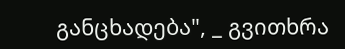განცხადება", _ გვითხრა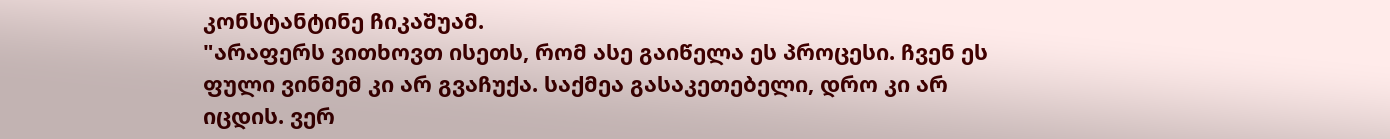კონსტანტინე ჩიკაშუამ.
"არაფერს ვითხოვთ ისეთს, რომ ასე გაიწელა ეს პროცესი. ჩვენ ეს ფული ვინმემ კი არ გვაჩუქა. საქმეა გასაკეთებელი, დრო კი არ იცდის. ვერ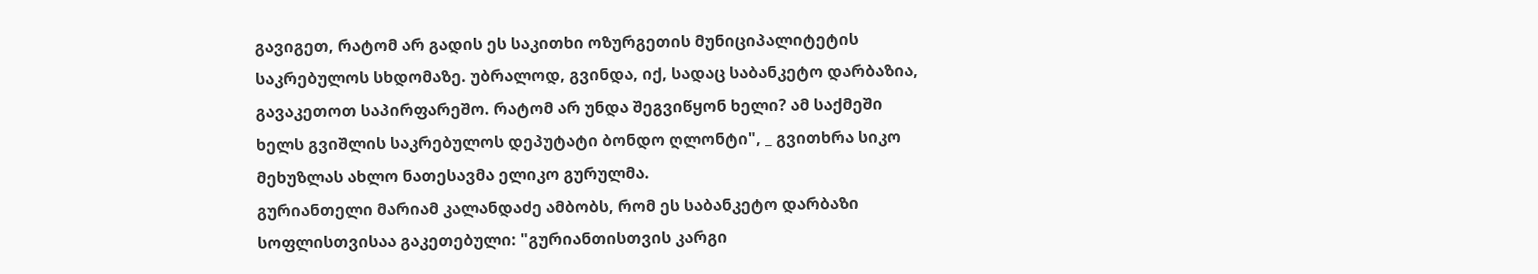გავიგეთ, რატომ არ გადის ეს საკითხი ოზურგეთის მუნიციპალიტეტის საკრებულოს სხდომაზე. უბრალოდ, გვინდა, იქ, სადაც საბანკეტო დარბაზია, გავაკეთოთ საპირფარეშო. რატომ არ უნდა შეგვიწყონ ხელი? ამ საქმეში ხელს გვიშლის საკრებულოს დეპუტატი ბონდო ღლონტი", _ გვითხრა სიკო მეხუზლას ახლო ნათესავმა ელიკო გურულმა.
გურიანთელი მარიამ კალანდაძე ამბობს, რომ ეს საბანკეტო დარბაზი სოფლისთვისაა გაკეთებული: "გურიანთისთვის კარგი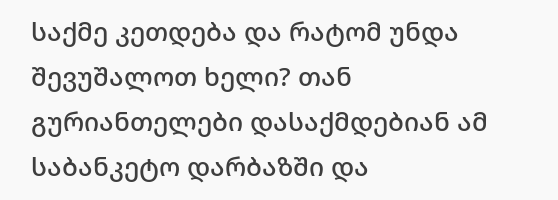საქმე კეთდება და რატომ უნდა შევუშალოთ ხელი? თან გურიანთელები დასაქმდებიან ამ საბანკეტო დარბაზში და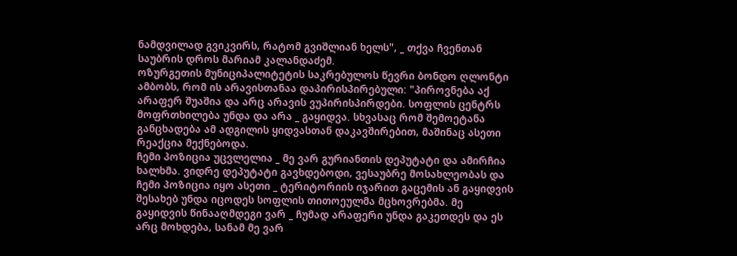ნამდვილად გვიკვირს, რატომ გვიშლიან ხელს", _ თქვა ჩვენთან საუბრის დროს მარიამ კალანდაძემ.
ოზურგეთის მუნიციპალიტეტის საკრებულოს წევრი ბონდო ღლონტი ამბობს, რომ ის არავისთანაა დაპირისპირებული: "პიროვნება აქ არაფერ შუაშია და არც არავის ვუპირისპირდები. სოფლის ცენტრს მოფრთხილება უნდა და არა _ გაყიდვა. სხვასაც რომ შემოეტანა განცხადება ამ ადგილის ყიდვასთან დაკავშირებით, მაშინაც ასეთი რეაქცია მექნებოდა.
ჩემი პოზიცია უცვლელია _ მე ვარ გურიანთის დეპუტატი და ამირჩია ხალხმა. ვიდრე დეპუტატი გავხდებოდი, ვესაუბრე მოსახლეობას და ჩემი პოზიცია იყო ასეთი _ ტერიტორიის იჯარით გაცემის ან გაყიდვის შესახებ უნდა იცოდეს სოფლის თითოეულმა მცხოვრებმა. მე გაყიდვის წინააღმდეგი ვარ _ ჩუმად არაფერი უნდა გაკეთდეს და ეს არც მოხდება, სანამ მე ვარ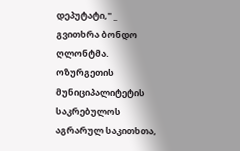დეპუტატი," _ გვითხრა ბონდო ღლონტმა.
ოზურგეთის მუნიციპალიტეტის საკრებულოს აგრარულ საკითხთა,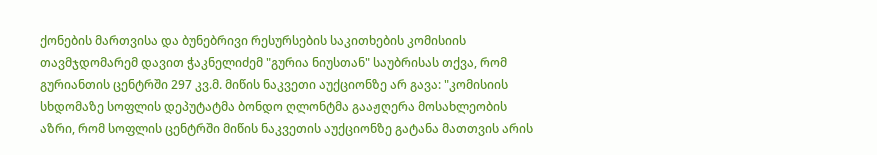ქონების მართვისა და ბუნებრივი რესურსების საკითხების კომისიის თავმჯდომარემ დავით ჭაკნელიძემ "გურია ნიუსთან" საუბრისას თქვა, რომ გურიანთის ცენტრში 297 კვ.მ. მიწის ნაკვეთი აუქციონზე არ გავა: "კომისიის სხდომაზე სოფლის დეპუტატმა ბონდო ღლონტმა გააჟღერა მოსახლეობის აზრი, რომ სოფლის ცენტრში მიწის ნაკვეთის აუქციონზე გატანა მათთვის არის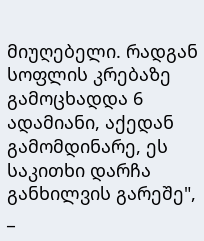მიუღებელი. რადგან სოფლის კრებაზე გამოცხადდა 6 ადამიანი, აქედან გამომდინარე, ეს საკითხი დარჩა განხილვის გარეშე", _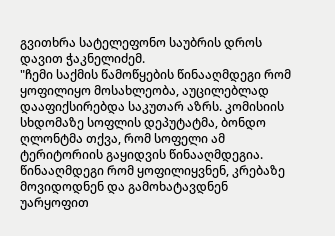გვითხრა სატელეფონო საუბრის დროს დავით ჭაკნელიძემ.
"ჩემი საქმის წამოწყების წინააღმდეგი რომ ყოფილიყო მოსახლეობა, აუცილებლად დააფიქსირებდა საკუთარ აზრს. კომისიის სხდომაზე სოფლის დეპუტატმა, ბონდო ღლონტმა თქვა, რომ სოფელი ამ ტერიტორიის გაყიდვის წინააღმდეგია. წინააღმდეგი რომ ყოფილიყვნენ, კრებაზე მოვიდოდნენ და გამოხატავდნენ უარყოფით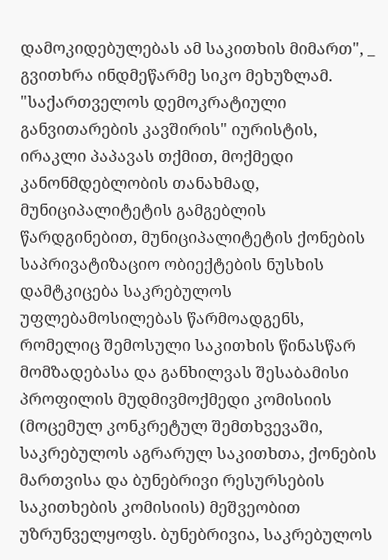დამოკიდებულებას ამ საკითხის მიმართ", _ გვითხრა ინდმეწარმე სიკო მეხუზლამ.
"საქართველოს დემოკრატიული განვითარების კავშირის" იურისტის, ირაკლი პაპავას თქმით, მოქმედი კანონმდებლობის თანახმად, მუნიციპალიტეტის გამგებლის წარდგინებით, მუნიციპალიტეტის ქონების საპრივატიზაციო ობიექტების ნუსხის დამტკიცება საკრებულოს უფლებამოსილებას წარმოადგენს, რომელიც შემოსული საკითხის წინასწარ მომზადებასა და განხილვას შესაბამისი პროფილის მუდმივმოქმედი კომისიის (მოცემულ კონკრეტულ შემთხვევაში, საკრებულოს აგრარულ საკითხთა, ქონების მართვისა და ბუნებრივი რესურსების საკითხების კომისიის) მეშვეობით უზრუნველყოფს. ბუნებრივია, საკრებულოს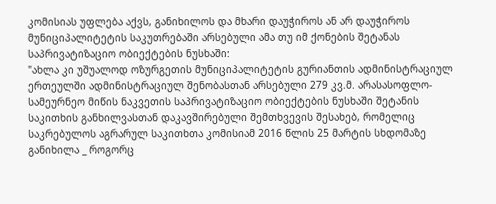კომისიას უფლება აქვს, განიხილოს და მხარი დაუჭიროს ან არ დაუჭიროს მუნიციპალიტეტის საკუთრებაში არსებული ამა თუ იმ ქონების შეტანას საპრივატიზაციო ობიექტების ნუსხაში:
"ახლა კი უშუალოდ ოზურგეთის მუნიციპალიტეტის გურიანთის ადმინისტრაციულ ერთეულში ადმინისტრაციულ შენობასთან არსებული 279 კვ.მ. არასასოფლო-სამეურნეო მიწის ნაკვეთის საპრივატიზაციო ობიექტების ნუსხაში შეტანის საკითხის განხილვასთან დაკავშირებული შემთხვევის შესახებ, რომელიც საკრებულოს აგრარულ საკითხთა კომისიამ 2016 წლის 25 მარტის სხდომაზე განიხილა _ როგორც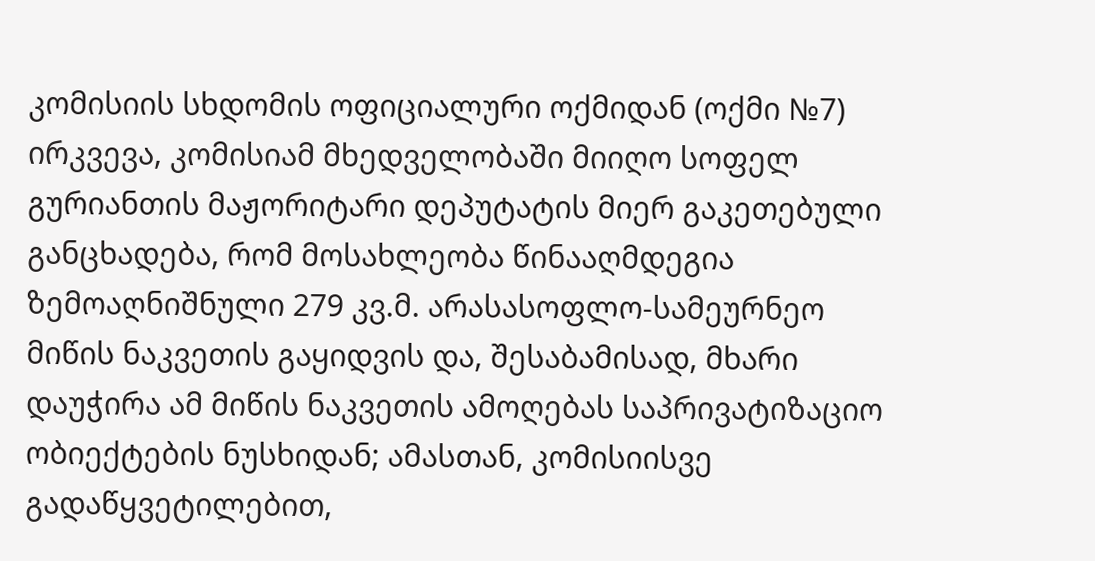კომისიის სხდომის ოფიციალური ოქმიდან (ოქმი №7) ირკვევა, კომისიამ მხედველობაში მიიღო სოფელ გურიანთის მაჟორიტარი დეპუტატის მიერ გაკეთებული განცხადება, რომ მოსახლეობა წინააღმდეგია ზემოაღნიშნული 279 კვ.მ. არასასოფლო-სამეურნეო მიწის ნაკვეთის გაყიდვის და, შესაბამისად, მხარი დაუჭირა ამ მიწის ნაკვეთის ამოღებას საპრივატიზაციო ობიექტების ნუსხიდან; ამასთან, კომისიისვე გადაწყვეტილებით,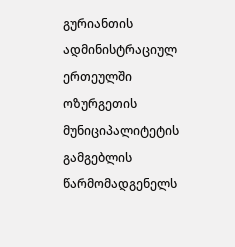გურიანთის ადმინისტრაციულ ერთეულში ოზურგეთის მუნიციპალიტეტის გამგებლის წარმომადგენელს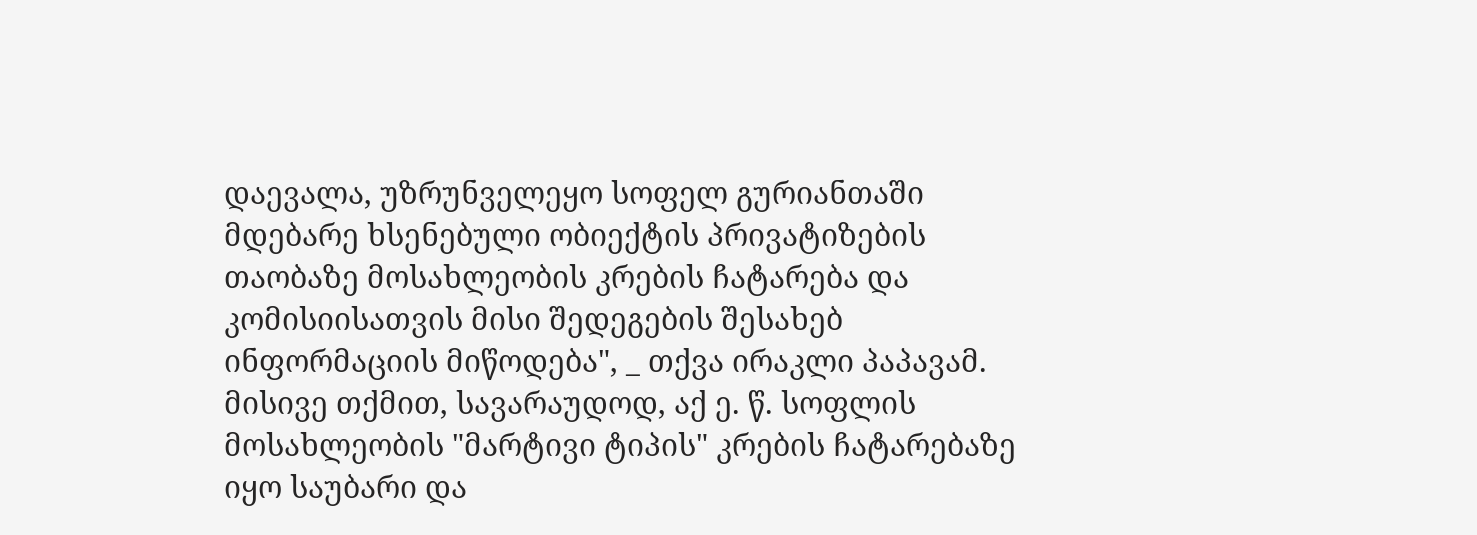დაევალა, უზრუნველეყო სოფელ გურიანთაში მდებარე ხსენებული ობიექტის პრივატიზების თაობაზე მოსახლეობის კრების ჩატარება და კომისიისათვის მისი შედეგების შესახებ ინფორმაციის მიწოდება", _ თქვა ირაკლი პაპავამ.
მისივე თქმით, სავარაუდოდ, აქ ე. წ. სოფლის მოსახლეობის "მარტივი ტიპის" კრების ჩატარებაზე იყო საუბარი და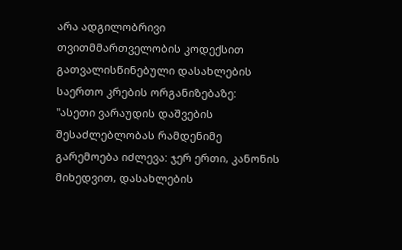არა ადგილობრივი თვითმმართველობის კოდექსით გათვალისწინებული დასახლების საერთო კრების ორგანიზებაზე:
"ასეთი ვარაუდის დაშვების შესაძლებლობას რამდენიმე გარემოება იძლევა: ჯერ ერთი, კანონის მიხედვით, დასახლების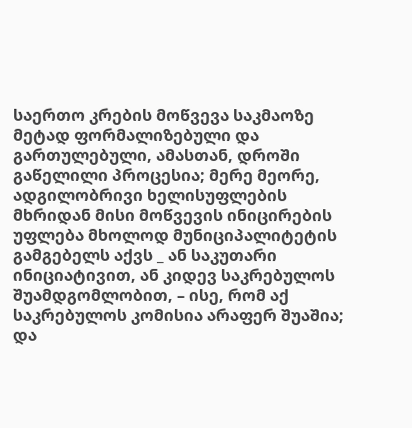საერთო კრების მოწვევა საკმაოზე მეტად ფორმალიზებული და გართულებული, ამასთან, დროში გაწელილი პროცესია; მერე მეორე, ადგილობრივი ხელისუფლების მხრიდან მისი მოწვევის ინიცირების უფლება მხოლოდ მუნიციპალიტეტის გამგებელს აქვს _ ან საკუთარი ინიციატივით, ან კიდევ საკრებულოს შუამდგომლობით, – ისე, რომ აქ საკრებულოს კომისია არაფერ შუაშია; და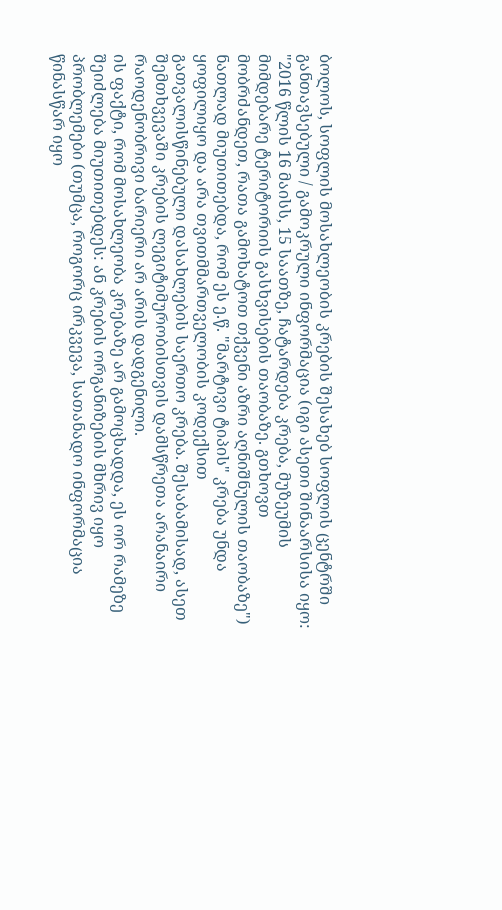ბოლოს, სოფლის მოსახლეობის კრების შესახებ სოფლის ცენტრში განთავსებული / გამოკრული ინფორმაცია (იგი ასეთი შინაარსისა იყო: "2016 წლის 16 მაისს, 15 საათზე, ჩატარდება კრება, მუზეუმის მიმდებარე ტერიტორიის გასხვისების თაობაზე. გთხოვთ მობრძანდეთ, რათა გამოხატოთ თქვენი აზრი აღნიშნულის თაობაზე") ნათლად მიუთითებდა, რომ ეს ე.წ. "მარტივი ტიპის" კრება უნდა ყოფილიყო და არა თვითმმართველობის კოდექსით გათვალისწინებული დასახლების საერთო კრება. შესაბამისად, ასეთ შემთხვევაში კრების ლეგიტიმურობისთვის დამსწრეთა არანაირი რაოდენობრივი ბარიერი არ არის დადგენილი.
ის ფაქტი, რომ მოსახლეობა კრებაზე არ გამოცხადდა, ეს ორ რამეზე შეიძლება მიუთითებდეს: ან კრების ორგანიზების მხრივ იყო პრობლემები (თუმცა, როგორც ირკვევა, სათანადო ინფორმაცია წინასწარ იყო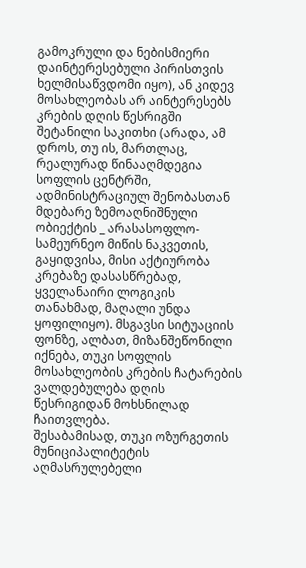გამოკრული და ნებისმიერი დაინტერესებული პირისთვის ხელმისაწვდომი იყო), ან კიდევ მოსახლეობას არ აინტერესებს კრების დღის წესრიგში შეტანილი საკითხი (არადა, ამ დროს, თუ ის, მართლაც, რეალურად წინააღმდეგია სოფლის ცენტრში, ადმინისტრაციულ შენობასთან მდებარე ზემოაღნიშნული ობიექტის _ არასასოფლო-სამეურნეო მიწის ნაკვეთის, გაყიდვისა, მისი აქტიურობა კრებაზე დასასწრებად, ყველანაირი ლოგიკის თანახმად, მაღალი უნდა ყოფილიყო). მსგავსი სიტუაციის ფონზე, ალბათ, მიზანშეწონილი იქნება, თუკი სოფლის მოსახლეობის კრების ჩატარების ვალდებულება დღის წესრიგიდან მოხსნილად ჩაითვლება.
შესაბამისად, თუკი ოზურგეთის მუნიციპალიტეტის აღმასრულებელი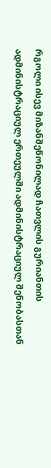რგოლი ისევ მიზანშეწონილად ჩათვლის გურიანთის ადმინისტრაციულ ერთეულში ადმინისტრაციულ შენობასთან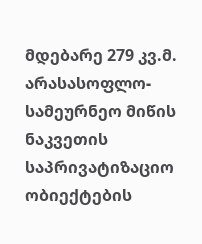მდებარე 279 კვ.მ. არასასოფლო-სამეურნეო მიწის ნაკვეთის საპრივატიზაციო ობიექტების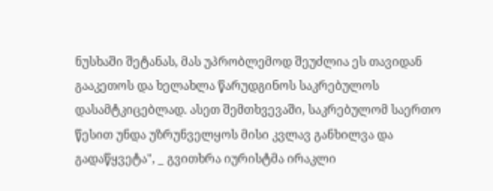ნუსხაში შეტანას, მას უპრობლემოდ შეუძლია ეს თავიდან გააკეთოს და ხელახლა წარუდგინოს საკრებულოს დასამტკიცებლად. ასეთ შემთხვევაში, საკრებულომ საერთო წესით უნდა უზრუნველყოს მისი კვლავ განხილვა და გადაწყვეტა", _ გვითხრა იურისტმა ირაკლი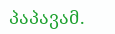პაპავამ.